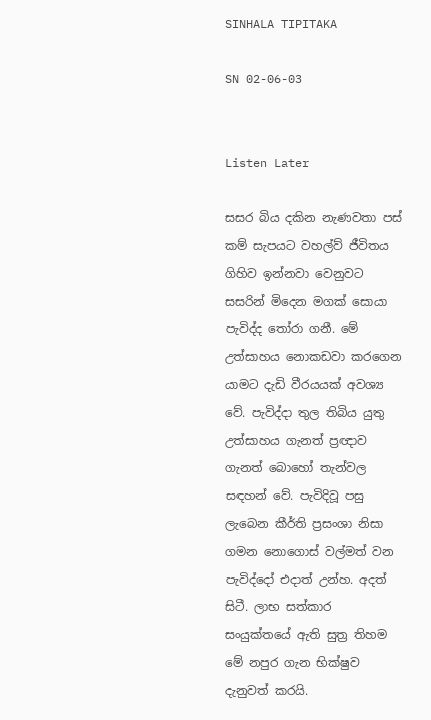SINHALA TIPITAKA

SN 02-06-03


Listen Later

සසර බිය දකින නැණවතා පස් කම් සැපයට වහල්ව් ජීවිතය ගිහිව ඉන්නවා වෙනුවට සසරින් මිදෙන මගක් සොයා පැවිද්ද තෝරා ගනී. මේ උත්සාහය නොකඩවා කරගෙන යාමට දැඩි වීරයයක් අවශ්‍ය වේ. පැවිද්දා තුල තිබිය යුතු උත්සාහය ගැනත් ප්‍රඥාව ගැනත් බොහෝ තැන්වල සඳහන් වේ. පැවිදිවූ පසු ලැබෙන කීර්ති ප්‍රසංශා නිසා ගමන නොගොස් වල්මත් වන පැවිද්දෝ එදාත් උන්හ. අදත් සිටී. ලාභ සත්කාර සංයුක්තයේ ඇති සුත්‍ර තිහම මේ නපුර ගැන භික්ෂුව දැනුවත් කරයි.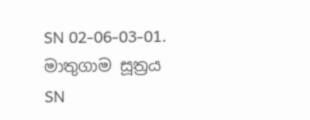SN 02-06-03-01. මාතුගාම සූත්‍රය
SN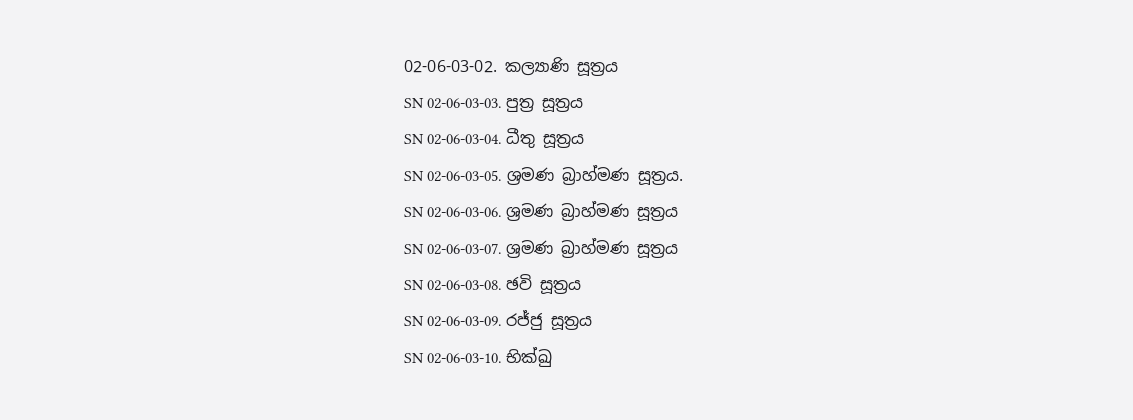02-06-03-02. කල්‍යාණි සූත්‍රය
SN 02-06-03-03. පුත්‍ර සූත්‍රය
SN 02-06-03-04. ධීතු සූත්‍රය
SN 02-06-03-05. ශ්‍රමණ බ්‍රාහ්මණ සූත්‍රය.
SN 02-06-03-06. ශ්‍රමණ බ්‍රාහ්මණ සූත්‍රය
SN 02-06-03-07. ශ්‍රමණ බ්‍රාහ්මණ සූත්‍රය
SN 02-06-03-08. ඡවි සූත්‍රය
SN 02-06-03-09. රජ්ජු සූත්‍රය
SN 02-06-03-10. භික්ඛු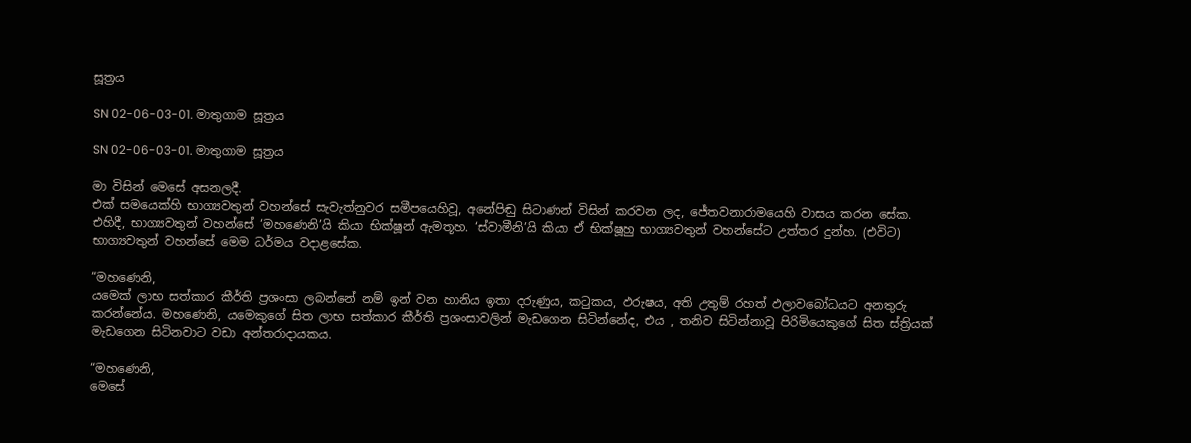සූත්‍රය

SN 02-06-03-01. මාතුගාම සූත්‍රය

SN 02-06-03-01. මාතුගාම සූත්‍රය

මා විසින් මෙසේ අසනලදී.
එක් සමයෙක්හි භාග්‍යවතුන් වහන්සේ සැවැත්නුවර සමීපයෙහිවූ, අනේපිඬු සිටාණන් විසින් කරවන ලද, ජේතවනාරාමයෙහි වාසය කරන සේක. එහිදී, භාග්‍යවතුන් වහන්සේ ‘මහණෙනි’යි කියා භික්ෂූන් ඇමතූහ. ‘ස්වාමීනි’යි කියා ඒ භික්ෂූහු භාග්‍යවතුන් වහන්සේට උත්තර දුන්හ. (එවිට) භාග්‍යවතුන් වහන්සේ මෙම ධර්මය වදාළසේක.

“මහණෙනි,
යමෙක් ලාභ සත්කාර කීර්ති ප්‍රශංසා ලබන්නේ නම් ඉන් වන හානිය ඉතා දරුණුය, කටුකය, ඵරුෂය, අති උතුම් රහත් ඵලාවබෝධයට අනතුරු කරන්නේය. මහණෙනි, යමෙකුගේ සිත ලාභ සත්කාර කීර්ති ප්‍රශංසාවලින් මැඩගෙන සිටින්නේද, එය , තනිව සිටින්නාවූ පිරිමියෙකුගේ සිත ස්ත්‍රියක් මැඩගෙන සිටිනවාට වඩා අන්තරාදායකය.

“මහණෙනි,
මෙසේ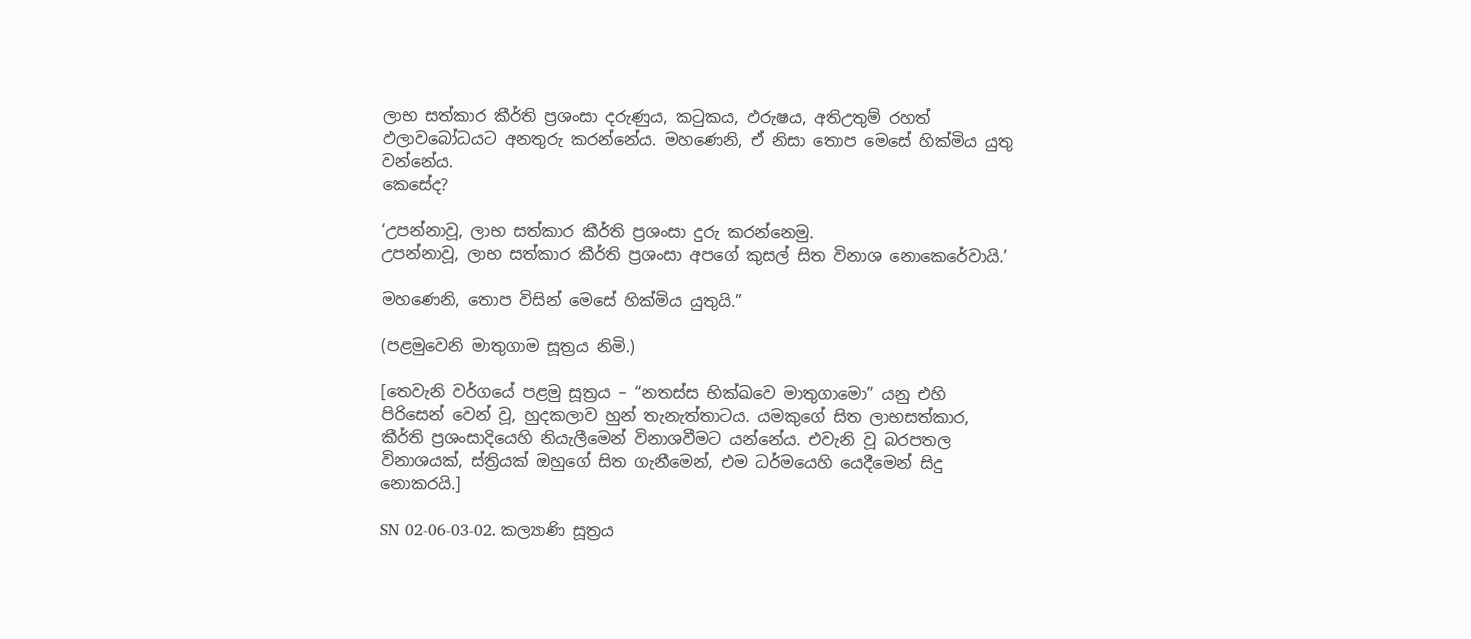ලාභ සත්කාර කීර්ති ප්‍රශංසා දරුණුය, කටුකය, ඵරුෂය, අතිඋතුම් රහත් ඵලාවබෝධයට අනතුරු කරන්නේය. මහණෙනි, ඒ නිසා තොප මෙසේ හික්මිය යුතු වන්නේය.
කෙසේද?

‘උපන්නාවූ, ලාභ සත්කාර කීර්ති ප්‍රශංසා දුරු කරන්නෙමු.
උපන්නාවූ, ලාභ සත්කාර කීර්ති ප්‍රශංසා අපගේ කුසල් සිත විනාශ නොකෙරේවායි.’

මහණෙනි, තොප විසින් මෙසේ හික්මිය යුතුයි.”

(පළමුවෙනි මාතුගාම සූත්‍රය නිමි.)

[තෙවැනි වර්ගයේ පළමු සූත්‍රය – “නතස්ස භික්ඛවෙ මාතුගාමො” යනු එහි පිරිසෙන් වෙන් වූ, හුදකලාව හුන් තැනැත්තාටය. යමකුගේ සිත ලාභසත්කාර, කීර්ති ප්‍රශංසාදියෙහි නියැලීමෙන් විනාශවීමට යන්නේය. එවැනි වූ බරපතල විනාශයක්, ස්ත්‍රියක් ඔහුගේ සිත ගැනීමෙන්, එම ධර්මයෙහි යෙදීමෙන් සිදු නොකරයි.]

SN 02-06-03-02. කල්‍යාණි සූත්‍රය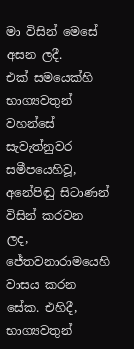මා විසින් මෙසේ අසන ලදී.
එක් සමයෙක්හි භාග්‍යවතුන් වහන්සේ සැවැත්නුවර සමීපයෙහිවූ, අනේපිඬු සිටාණන් විසින් කරවන ලද, ජේතවනාරාමයෙහි වාසය කරන සේක. එහිදී, භාග්‍යවතුන්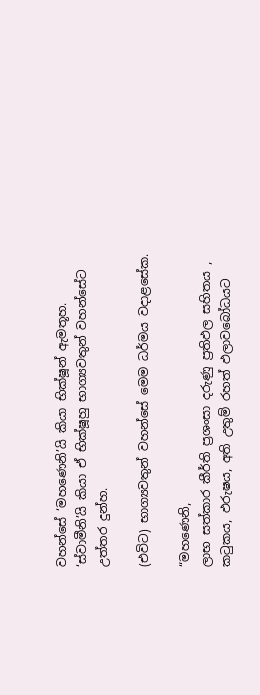වහන්සේ ‘මහණෙනි’යි කියා භික්ෂූන් ඇමතූහ. ‘ස්වාමීනි’යි කියා ඒ භික්ෂූහු භාග්‍යවතුන් වහන්සේට උත්තර දුන්හ.

(එවිට) භාග්‍යවතුන් වහන්සේ මෙම ධර්මය වදාළසේක.

“මහණෙනි,
ලාභ සත්කාර කීර්ති ප්‍රශංසා දරුණු ප්‍රතිඵල සහිතය , කටුකය, ඵරුෂය, අති උතුම් රහත් ඵලාවබෝධයට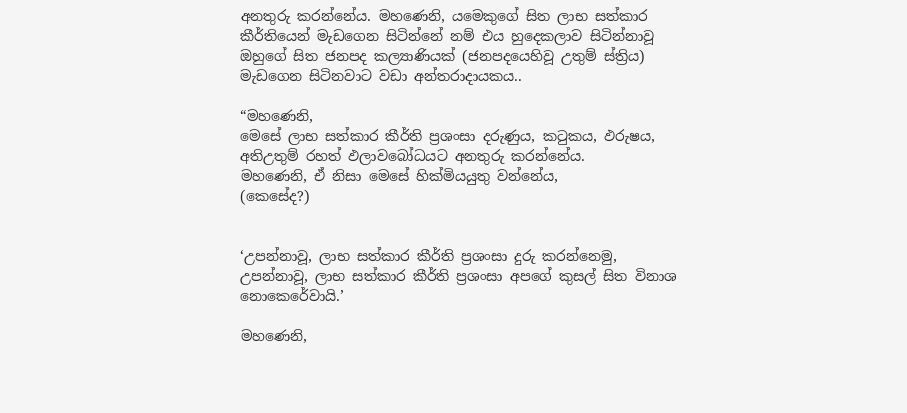අනතුරු කරන්නේය. මහණෙනි, යමෙකුගේ සිත ලාභ සත්කාර කීර්තියෙන් මැඩගෙන සිටින්නේ නම් එය හුදෙකලාව සිටින්නාවූ ඔහුගේ සිත ජනපද කල්‍යාණියක් (ජනපදයෙහිවූ උතුම් ස්ත්‍රිය) මැඩගෙන සිටිනවාට වඩා අන්තරාදායකය..

“මහණෙනි,
මෙසේ ලාභ සත්කාර කීර්ති ප්‍රශංසා දරුණුය, කටුකය, ඵරුෂය, අතිඋතුම් රහත් ඵලාවබෝධයට අනතුරු කරන්නේය.
මහණෙනි, ඒ නිසා මෙසේ හික්මියයුතු වන්නේය,
(කෙසේද?)


‘උපන්නාවූ, ලාභ සත්කාර කීර්ති ප්‍රශංසා දුරු කරන්නෙමු,
උපන්නාවූ, ලාභ සත්කාර කීර්ති ප්‍රශංසා අපගේ කුසල් සිත විනාශ නොකෙරේවායි.’

මහණෙනි,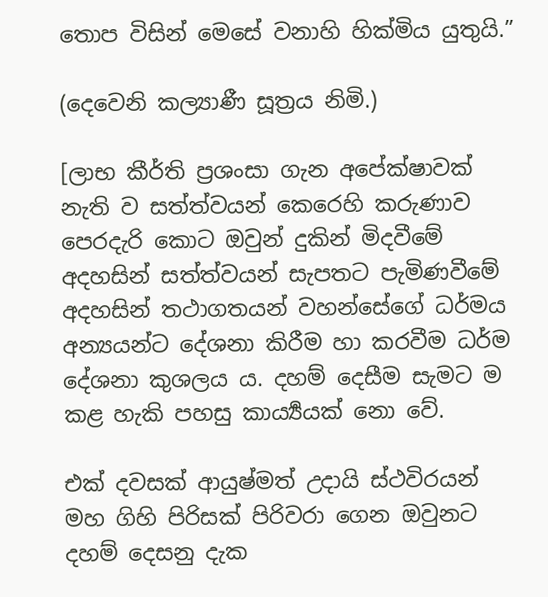තොප විසින් මෙසේ වනාහි හික්මිය යුතුයි.”

(දෙවෙනි කල්‍යාණී සූත්‍රය නිමි.)

[ලාභ කීර්ති ප්‍ර‍ශංසා ගැන අපේක්ෂාවක් නැති ව සත්ත්වයන් කෙරෙහි කරුණාව පෙරදැරි කොට ඔවුන් දුකින් මිදවීමේ අදහසින් සත්ත්වයන් සැපතට පැමිණවීමේ අදහසින් තථාගතයන් වහන්සේගේ ධර්මය අන්‍යයන්ට දේශනා කිරීම හා කරවීම ධර්ම දේශනා කුශලය ය. දහම් දෙසීම සැමට ම කළ හැකි පහසු කාර්‍ය්‍යයක් නො වේ.

එක් දවසක් ආයුෂ්මත් උදායි ස්ථවිරයන් මහ ගිහි පිරිසක් පිරිවරා ගෙන ඔවුනට දහම් දෙසනු දැක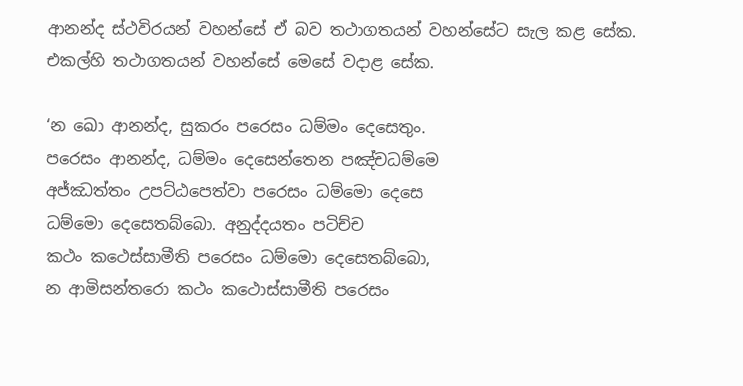ආනන්ද ස්ථවිරයන් වහන්සේ ඒ බව තථාගතයන් වහන්සේට සැල කළ සේක. එකල්හි තථාගතයන් වහන්සේ මෙසේ වදාළ සේක.

‘න ඛො ආනන්ද, සුකරං පරෙසං ධම්මං දෙසෙතුං.
පරෙසං ආනන්ද, ධම්මං දෙසෙන්තෙන පඤ්චධම්මෙ
අජ්ඣත්තං උපට්ඨපෙත්වා පරෙසං ධම්මො දෙසෙ
ධම්මො දෙසෙතබ්බො. අනුද්දයතං පටිච්ච
කථං කථෙස්සාමීති පරෙසං ධම්මො දෙසෙතබ්බො,
න ආමිසන්තරො කථං කථොස්සාමීති පරෙසං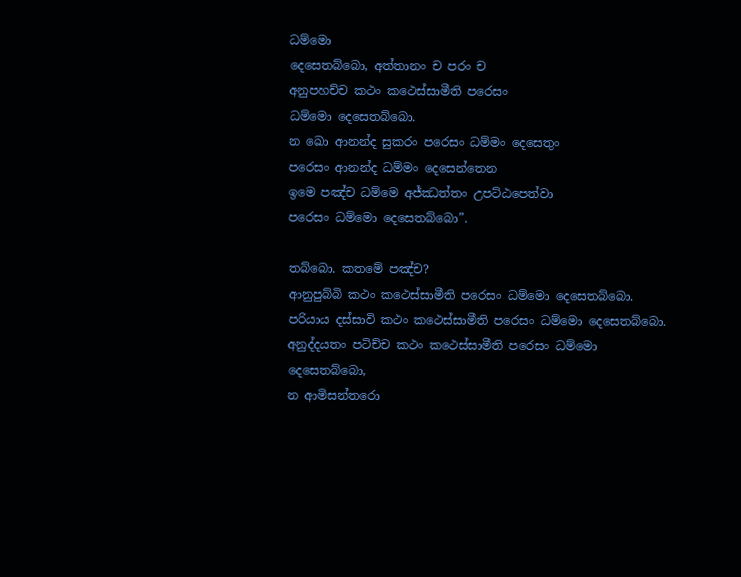ධම්මො
දෙසෙතබ්බො, අත්තානං ච පරං ච
අනුපහච්ච කථං කථෙස්සාමීති පරෙසං
ධම්මො දෙසෙතබ්බො.
න ඛො ආනන්ද සුකරං පරෙසං ධම්මං දෙසෙතුං
පරෙසං ආනන්ද ධම්මං දෙසෙන්තෙන
ඉමෙ පඤ්ච ධම්මෙ අජ්ඣත්තං උපට්ඨපෙත්වා
පරෙසං ධම්මො දෙසෙතබ්බො”.

තබ්බො. කතමේ පඤ්ච?
ආනුපුබ්බි කථං කථෙස්සාමීති පරෙසං ධම්මො දෙසෙතබ්බො.
පරියාය දස්සාවි කථං කථෙස්සාමීති පරෙසං ධම්මො දෙසෙතබ්බො.
අනුද්දයතං පටිච්ච කථං කථෙස්සාමීති පරෙසං ධම්මො දෙසෙතබ්බො,
න ආමිසන්තරො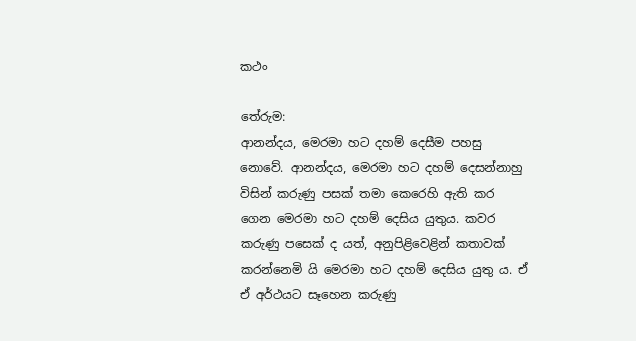කථං

තේරුම:
ආනන්දය, මෙරමා හට දහම් දෙසීම පහසු නොවේ. ආනන්දය, මෙරමා හට දහම් දෙසන්නාහු විසින් කරුණු පසක් තමා කෙරෙහි ඇති කර ගෙන මෙරමා හට දහම් දෙසිය යුතුය. කවර කරුණු පසෙක් ද යත්, අනුපිළිවෙළින් කතාවක් කරන්නෙමි යි මෙරමා හට දහම් දෙසිය යුතු ය. ඒ ඒ අර්ථයට සෑහෙන කරුණු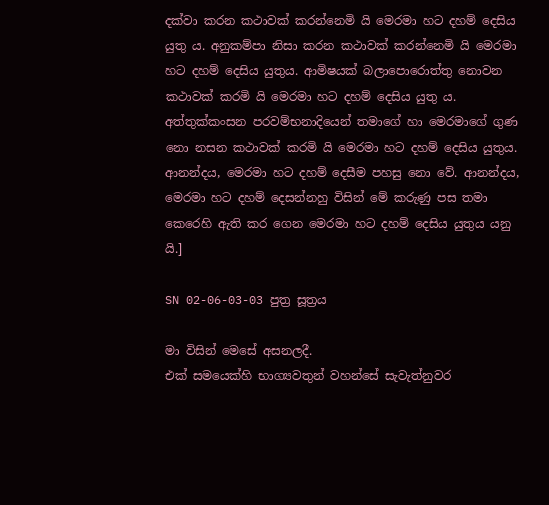දක්වා කරන කථාවක් කරන්නෙමි යි මෙරමා හට දහම් දෙසිය යුතු ය. අනුකම්පා නිසා කරන කථාවක් කරන්නෙමි යි මෙරමා හට දහම් දෙසිය යුතුය. ආමිෂයක් බලාපොරොත්තු නොවන කථාවක් කරමි යි මෙරමා හට දහම් දෙසිය යුතු ය. අත්තුක්කංසන පරවම්භනාදියෙන් තමාගේ හා මෙරමාගේ ගුණ නො නසන කථාවක් කරමි යි මෙරමා හට දහම් දෙසිය යුතුය. ආනන්දය, මෙරමා හට දහම් දෙසීම පහසු නො වේ. ආනන්දය, මෙරමා හට දහම් දෙසන්නහු විසින් මේ කරුණු පස තමා කෙරෙහි ඇති කර ගෙන මෙරමා හට දහම් දෙසිය යුතුය යනු යි.]

SN 02-06-03-03 පුත්‍ර සූත්‍රය

මා විසින් මෙසේ අසනලදී.
එක් සමයෙක්හි භාග්‍යවතුන් වහන්සේ සැවැත්නුවර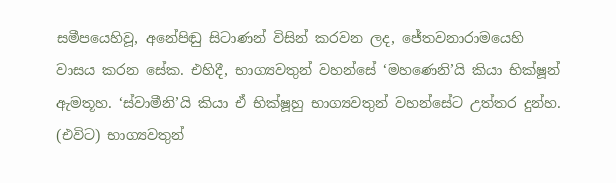සමීපයෙහිවූ, අනේපිඬු සිටාණන් විසින් කරවන ලද, ජේතවනාරාමයෙහි වාසය කරන සේක. එහිදී, භාග්‍යවතුන් වහන්සේ ‘මහණෙනි’යි කියා භික්ෂූන් ඇමතූහ. ‘ස්වාමීනි’යි කියා ඒ භික්ෂූහු භාග්‍යවතුන් වහන්සේට උත්තර දුන්හ. (එවිට) භාග්‍යවතුන්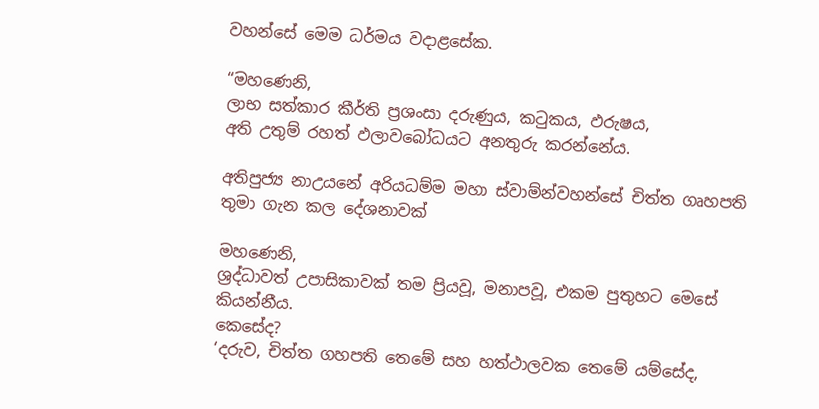වහන්සේ මෙම ධර්මය වදාළසේක.

“මහණෙනි,
ලාභ සත්කාර කීර්ති ප්‍රශංසා දරුණුය, කටුකය, ඵරුෂය,
අති උතුම් රහත් ඵලාවබෝධයට අනතුරු කරන්නේය.

අතිපුජ්‍ය නාඋයනේ අරියධම්ම මහා ස්වාම්න්වහන්සේ චිත්ත ගෘහපති තුමා ගැන කල දේශනාවක්

මහණෙනි,
ශ්‍රද්ධාවත් උපාසිකාවක් තම ප්‍රියවූ, මනාපවූ, එකම පුතුහට මෙසේ කියන්නීය.
කෙසේද?
‘දරුව, චිත්ත ගහපති තෙමේ සහ හත්ථාලවක තෙමේ යම්සේද,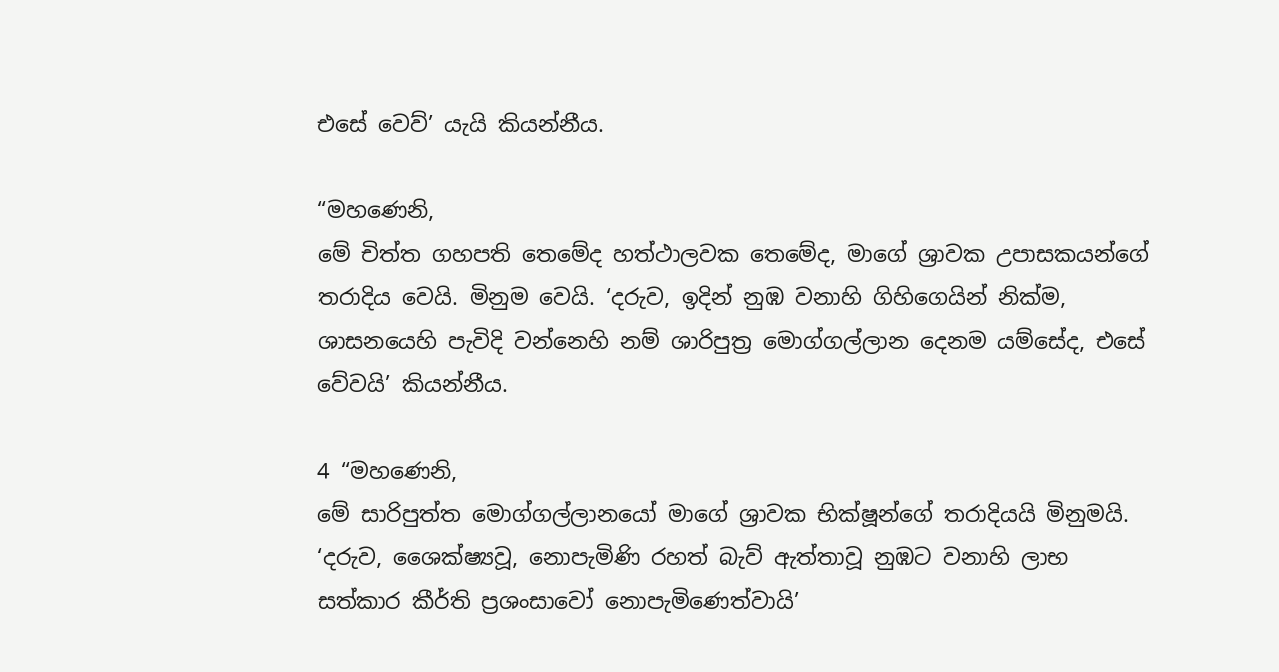එසේ වෙව්’ යැයි කියන්නීය.

“මහණෙනි,
මේ චිත්ත ගහපති තෙමේද හත්ථාලවක තෙමේද, මාගේ ශ්‍රාවක උපාසකයන්ගේ තරාදිය වෙයි. මිනුම වෙයි. ‘දරුව, ඉදින් නුඹ වනාහි ගිහිගෙයින් නික්ම, ශාසනයෙහි පැවිදි වන්නෙහි නම් ශාරිපුත්‍ර මොග්ගල්ලාන දෙනම යම්සේද, එසේ වේවයි’ කියන්නීය.

4 “මහණෙනි,
මේ සාරිපුත්ත මොග්ගල්ලානයෝ මාගේ ශ්‍රාවක භික්ෂූන්ගේ තරාදියයි මිනුමයි.
‘දරුව, ශෛක්ෂ්‍යවූ, නොපැමිණි රහත් බැව් ඇත්තාවූ නුඹට වනාහි ලාභ සත්කාර කීර්ති ප්‍රශංසාවෝ නොපැමිණෙත්වායි’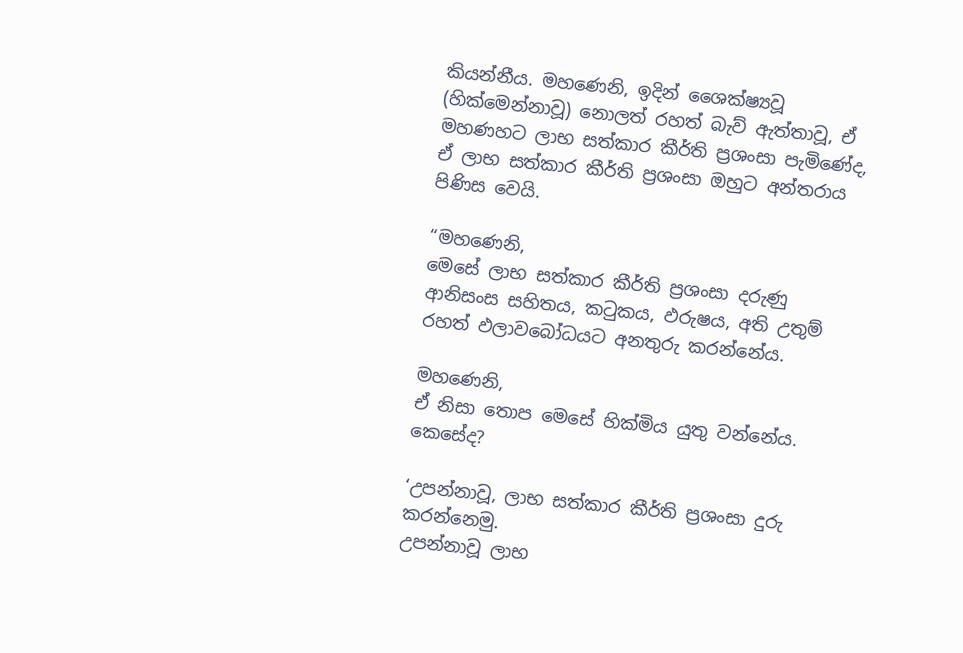කියන්නීය. මහණෙනි, ඉදින් ශෛක්ෂ්‍යවූ (හික්මෙන්නාවූ) නොලත් රහත් බැව් ඇත්තාවූ, ඒ මහණහට ලාභ සත්කාර කීර්ති ප්‍රශංසා පැමිණේද, ඒ ලාභ සත්කාර කීර්ති ප්‍රශංසා ඔහුට අන්තරාය පිණිස වෙයි.

“මහණෙනි,
මෙසේ ලාභ සත්කාර කීර්ති ප්‍රශංසා දරුණු ආනිසංස සහිතය, කටුකය, ඵරුෂය, අති උතුම් රහත් ඵලාවබෝධයට අනතුරු කරන්නේය.

මහණෙනි,
ඒ නිසා තොප මෙසේ හික්මිය යුතු වන්නේය.
කෙසේද?

‘උපන්නාවූ, ලාභ සත්කාර කීර්ති ප්‍රශංසා දුරු කරන්නෙමු.
උපන්නාවූ ලාභ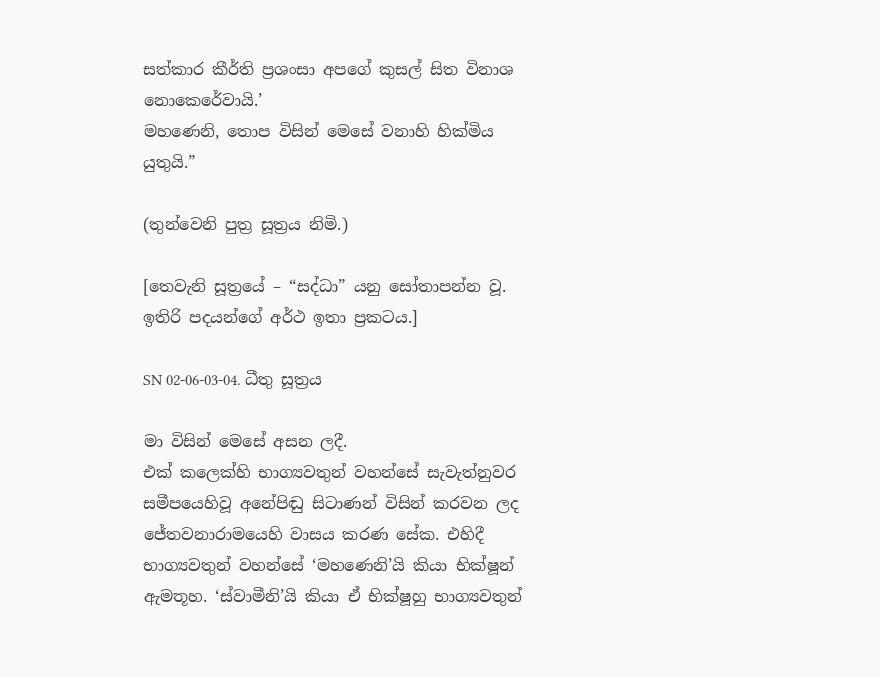සත්කාර කීර්ති ප්‍රශංසා අපගේ කුසල් සිත විනාශ නොකෙරේවායි.’
මහණෙනි, තොප විසින් මෙසේ වනාහි හික්මිය යුතුයි.”

(තුන්වෙනි පුත්‍ර සූත්‍රය නිමි.)

[තෙවැනි සූත්‍රයේ – “සද්ධා” යනු සෝතාපන්න වූ. ඉතිරි පදයන්ගේ අර්ථ ඉතා ප්‍රකටය.]

SN 02-06-03-04. ධීතු සූත්‍රය

මා විසින් මෙසේ අසන ලදී.
එක් කලෙක්හි භාග්‍යවතුන් වහන්සේ සැවැත්නුවර සමීපයෙහිවූ අනේපිඬු සිටාණන් විසින් කරවන ලද ජේතවනාරාමයෙහි වාසය කරණ සේක. එහිදී භාග්‍යවතුන් වහන්සේ ‘මහණෙනි’යි කියා භික්ෂූන් ඇමතූහ. ‘ස්වාමීනි’යි කියා ඒ භික්ෂූහු භාග්‍යවතුන්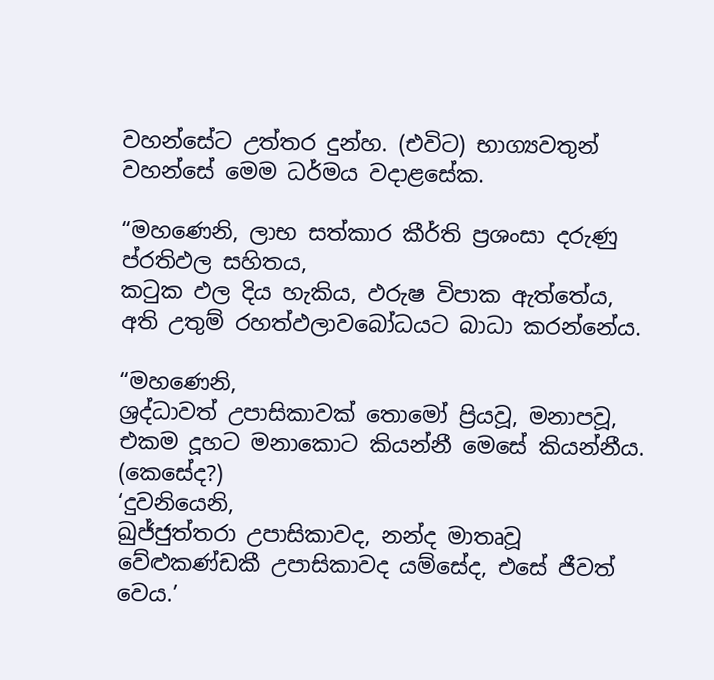වහන්සේට උත්තර දුන්හ. (එවිට) භාග්‍යවතුන් වහන්සේ මෙම ධර්මය වදාළසේක.

“මහණෙනි, ලාභ සත්කාර කීර්ති ප්‍රශංසා දරුණු ප්රතිඵල සහිතය,
කටුක ඵල දිය හැකිය, ඵරුෂ විපාක ඇත්තේය,
අති උතුම් රහත්ඵලාවබෝධයට බාධා කරන්නේය.

“මහණෙනි,
ශ්‍රද්ධාවත් උපාසිකාවක් තොමෝ ප්‍රියවූ, මනාපවූ, එකම දූහට මනාකොට කියන්නී මෙසේ කියන්නීය. (කෙසේද?)
‘දුවනියෙනි,
ඛුජ්ජුත්තරා උපාසිකාවද, නන්ද මාතෘවූ වේළුකණ්ඩකී උපාසිකාවද යම්සේද, එසේ ජීවත් වෙය.’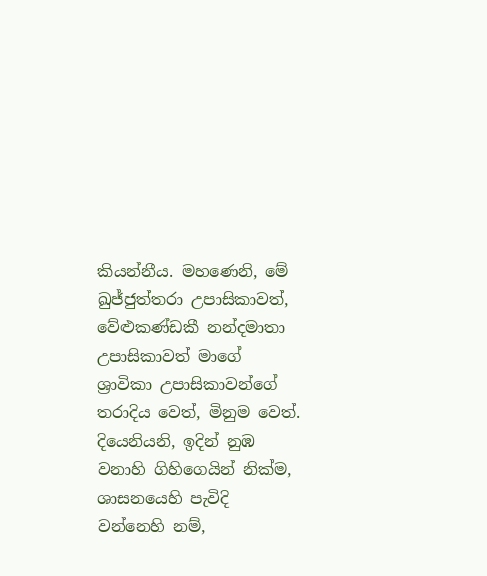කියන්නීය. මහණෙනි, මේ ඛුජ්ජුත්තරා උපාසිකාවත්, වේළුකණ්ඩකී නන්දමාතා උපාසිකාවත් මාගේ ශ්‍රාවිකා උපාසිකාවන්ගේ තරාදිය වෙත්, මිනුම වෙත්. දියෙනියනි, ඉදින් නුඹ වනාහි ගිහිගෙයින් නික්ම, ශාසනයෙහි පැවිදි වන්නෙහි නම්,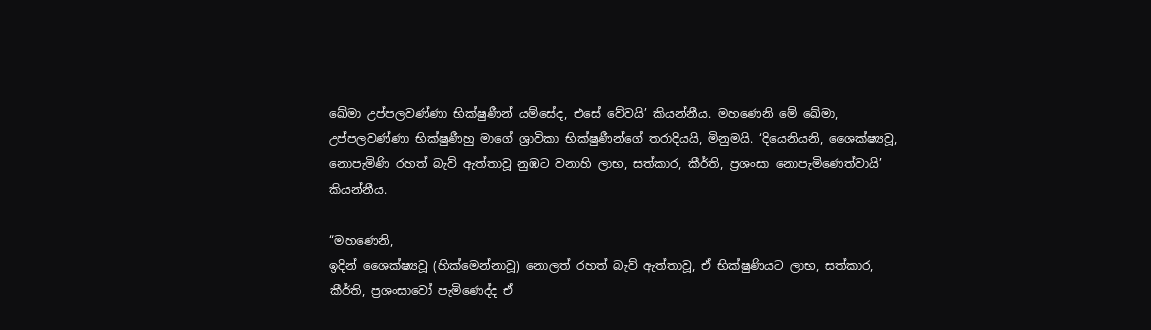ඛේමා උප්පලවණ්ණා භික්ෂුණීන් යම්සේද, එසේ වේවයි’ කියන්නීය. මහණෙනි මේ ඛේමා, උප්පලවණ්ණා භික්ෂුණීහු මාගේ ශ්‍රාවිකා භික්ෂුණීන්ගේ තරාදියයි, මිනුමයි. ‘දියෙනියනි, ශෛක්ෂ්‍යවූ, නොපැමිණි රහත් බැව් ඇත්තාවූ නුඹට වනාහි ලාභ, සත්කාර, කීර්ති, ප්‍රශංසා නොපැමිණෙත්වායි’ කියන්නීය.

“මහණෙනි,
ඉදින් ශෛක්ෂ්‍යවූ (හික්මෙන්නාවූ) නොලත් රහත් බැව් ඇත්තාවූ, ඒ භික්ෂුණියට ලාභ, සත්කාර, කීර්ති, ප්‍රශංසාවෝ පැමිණෙද්ද ඒ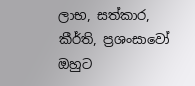ලාභ, සත්කාර, කීර්ති, ප්‍රශංසාවෝ ඔහුට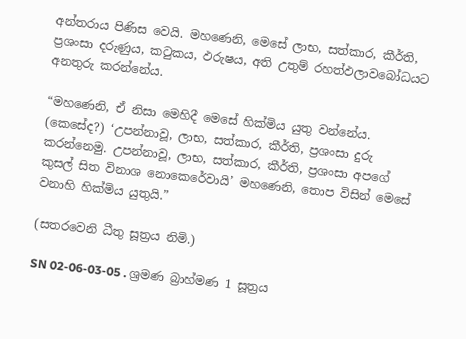අන්තරාය පිණිස වෙයි. මහණෙනි, මෙසේ ලාභ, සත්කාර, කීර්ති, ප්‍රශංසා දරුණුය, කටුකය, ඵරුෂය, අති උතුම් රහත්ඵලාවබෝධයට අනතුරු කරන්නේය.

“මහණෙනි, ඒ නිසා මෙහිදී මෙසේ හික්මිය යුතු වන්නේය. (කෙසේද?) ‘උපන්නාවූ, ලාභ, සත්කාර, කීර්ති, ප්‍රශංසා දුරු කරන්නෙමු. උපන්නාවූ, ලාභ, සත්කාර, කීර්ති, ප්‍රශංසා අපගේ කුසල් සිත විනාශ නොකෙරේවායි’ මහණෙනි, තොප විසින් මෙසේ වනාහි හික්මිය යුතුයි.”

(සතරවෙනි ධීතු සූත්‍රය නිමි.)

SN 02-06-03-05 . ශ්‍රමණ බ්‍රාහ්මණ 1 සූත්‍රය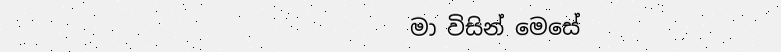මා විසින් මෙසේ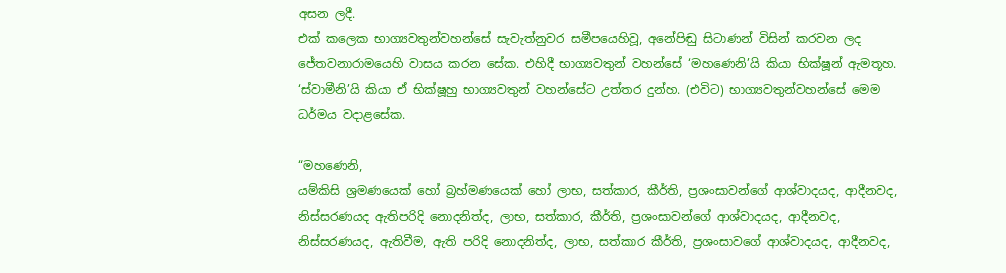අසන ලදී.
එක් කලෙක භාග්‍යවතුන්වහන්සේ සැවැත්නුවර සමීපයෙහිවූ, අනේපිඬු සිටාණන් විසින් කරවන ලද ජේතවනාරාමයෙහි වාසය කරන සේක. එහිදී භාග්‍යවතුන් වහන්සේ ‘මහණෙනි’යි කියා භික්ෂූන් ඇමතූහ. ‘ස්වාමීනි’යි කියා ඒ භික්ෂූහු භාග්‍යවතුන් වහන්සේට උත්තර දුන්හ. (එවිට) භාග්‍යවතුන්වහන්සේ මෙම ධර්මය වදාළසේක.

“මහණෙනි,
යම්කිසි ශ්‍රමණයෙක් හෝ බ්‍රහ්මණයෙක් හෝ ලාභ, සත්කාර, කීර්ති, ප්‍රශංසාවන්ගේ ආශ්වාදයද, ආදීනවද, නිස්සරණයද ඇතිපරිදි නොදනිත්ද, ලාභ, සත්කාර, කීර්ති, ප්‍රශංසාවන්ගේ ආශ්වාදයද, ආදීනවද, නිස්සරණයද, ඇතිවීම, ඇති පරිදි නොදනිත්ද, ලාභ, සත්කාර කීර්ති, ප්‍රශංසාවගේ ආශ්වාදයද, ආදීනවද,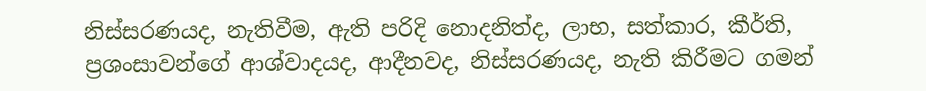නිස්සරණයද, නැතිවීම, ඇති පරිදි නොදනිත්ද, ලාභ, සත්කාර, කීර්ති, ප්‍රශංසාවන්ගේ ආශ්වාදයද, ආදීනවද, නිස්සරණයද, නැති කිරීමට ගමන්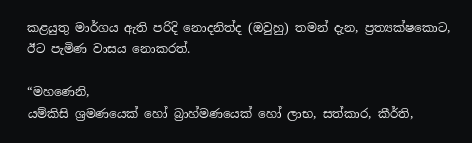කළයුතු මාර්ගය ඇති පරිදි නොදනිත්ද (ඔවුහු) තමන් දැන, ප්‍රත්‍යක්ෂකොට, ඊට පැමිණ වාසය නොකරත්.

“මහණෙනි,
යම්කිසි ශ්‍රමණයෙක් හෝ බ්‍රාහ්මණයෙක් හෝ ලාභ, සත්කාර, කීර්ති,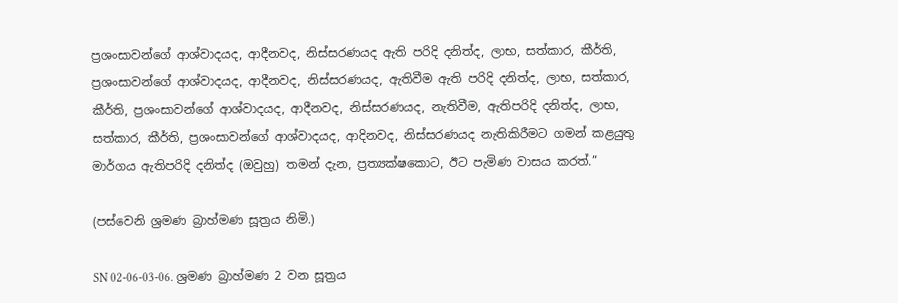ප්‍රශංසාවන්ගේ ආශ්වාදයද, ආදීනවද, නිස්සරණයද ඇති පරිදි දනිත්ද, ලාභ, සත්කාර, කීර්ති, ප්‍රශංසාවන්ගේ ආශ්වාදයද, ආදීනවද, නිස්සරණයද, ඇතිවීම ඇති පරිදි දනිත්ද, ලාභ, සත්කාර, කීර්ති, ප්‍රශංසාවන්ගේ ආශ්වාදයද, ආදීනවද, නිස්සරණයද, නැතිවීම, ඇතිපරිදි දනිත්ද, ලාභ, සත්කාර, කීර්ති, ප්‍රශංසාවන්ගේ ආශ්වාදයද, ආදිනවද, නිස්සරණයද නැතිකිරීමට ගමන් කළයුතු මාර්ගය ඇතිපරිදි දනිත්ද (ඔවුහු) තමන් දැන, ප්‍රත්‍යක්ෂකොට, ඊට පැමිණ වාසය කරත්.”

(පස්වෙනි ශ්‍රමණ බ්‍රාහ්මණ සූත්‍රය නිමි.)

SN 02-06-03-06. ශ්‍රමණ බ්‍රාහ්මණ 2 වන සූත්‍රය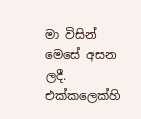මා විසින් මෙසේ අසන ලදී.
එක්කලෙක්හි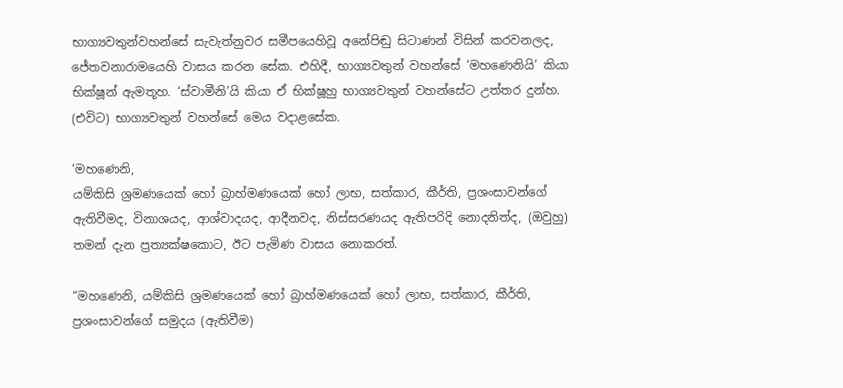භාග්‍යවතුන්වහන්සේ සැවැත්නුවර සමීපයෙහිවූ අනේපිඬු සිටාණන් විසින් කරවනලද, ජේතවනාරාමයෙහි වාසය කරන සේක. එහිදී, භාග්‍යවතුන් වහන්සේ ‘මහණෙනියි’ කියා භික්ෂූන් ඇමතූහ. ‘ස්වාමීනි’යි කියා ඒ භික්ෂූහු භාග්‍යවතුන් වහන්සේට උත්තර දුන්හ. (එවිට) භාග්‍යවතුන් වහන්සේ මෙය වදාළසේක.

‘මහණෙනි,
යම්කිසි ශ්‍රමණයෙක් හෝ බ්‍රාහ්මණයෙක් හෝ ලාභ, සත්කාර, කීර්ති, ප්‍රශංසාවන්ගේ ඇතිවීමද, විනාශයද, ආශ්වාදයද, ආදීනවද, නිස්සරණයද ඇතිපරිදි නොදනිත්ද, (ඔවුහු) තමන් දැන ප්‍රත්‍යක්ෂකොට, ඊට පැමිණ වාසය නොකරත්.

“මහණෙනි, යම්කිසි ශ්‍රමණයෙක් හෝ බ්‍රාහ්මණයෙක් හෝ ලාභ, සත්කාර, කීර්ති, ප්‍රශංසාවන්ගේ සමුදය (ඇතිවීම)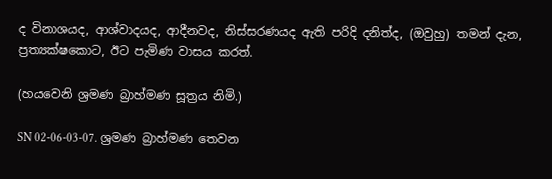ද විනාශයද, ආශ්වාදයද, ආදීනවද, නිස්සරණයද ඇති පරිදි දනිත්ද, (ඔවුහු) තමන් දැන, ප්‍රත්‍යක්ෂකොට, ඊට පැමිණ වාසය කරත්.

(හයවෙනි ශ්‍රමණ බ්‍රාහ්මණ සූත්‍රය නිමි.)

SN 02-06-03-07. ශ්‍රමණ බ්‍රාහ්මණ තෙවන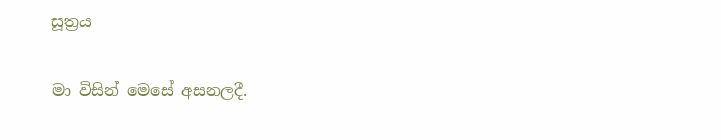සූත්‍රය

මා විසින් මෙසේ අසනලදී.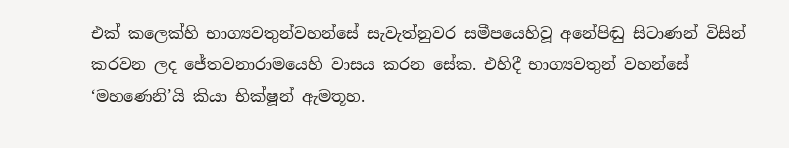එක් කලෙක්හි භාග්‍යවතුන්වහන්සේ සැවැත්නුවර සමීපයෙහිවූ අනේපිඬු සිටාණන් විසින් කරවන ලද ජේතවනාරාමයෙහි වාසය කරන සේක. එහිදී භාග්‍යවතුන් වහන්සේ ‘මහණෙනි’යි කියා භික්ෂූන් ඇමතූහ.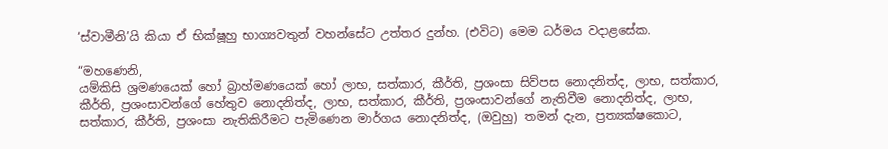‘ස්වාමීනි’යි කියා ඒ භික්ෂූහු භාග්‍යවතුන් වහන්සේට උත්තර දුන්හ. (එවිට) මෙම ධර්මය වදාළසේක.

“මහණෙනි,
යම්කිසි ශ්‍රමණයෙක් හෝ බ්‍රාහ්මණයෙක් හෝ ලාභ, සත්කාර, කීර්ති, ප්‍රශංසා සිව්පස නොදනිත්ද, ලාභ, සත්කාර, කීර්ති, ප්‍රශංසාවන්ගේ හේතුව නොදනිත්ද, ලාභ, සත්කාර, කීර්ති, ප්‍රශංසාවන්ගේ නැතිවීම නොදනිත්ද, ලාභ, සත්කාර, කීර්ති, ප්‍රශංසා නැතිකිරීමට පැමිණෙන මාර්ගය නොදනිත්ද, (ඔවුහු) තමන් දැන, ප්‍රත්‍යක්ෂකොට,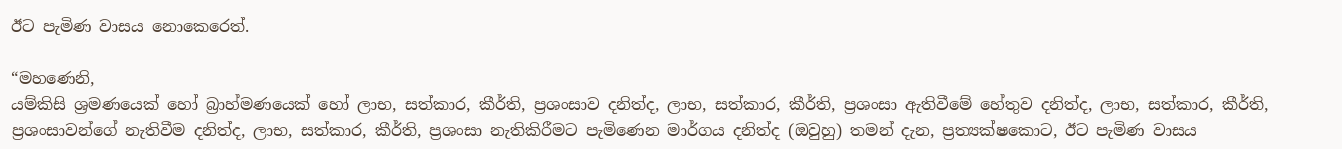ඊට පැමිණ වාසය නොකෙරෙත්.

“මහණෙනි,
යම්කිසි ශ්‍රමණයෙක් හෝ බ්‍රාහ්මණයෙක් හෝ ලාභ, සත්කාර, කීර්ති, ප්‍රශංසාව දනිත්ද, ලාභ, සත්කාර, කීර්ති, ප්‍රශංසා ඇතිවීමේ හේතුව දනිත්ද, ලාභ, සත්කාර, කීර්ති, ප්‍රශංසාවන්ගේ නැතිවීම දනිත්ද, ලාභ, සත්කාර, කීර්ති, ප්‍රශංසා නැතිකිරීමට පැමිණෙන මාර්ගය දනිත්ද (ඔවුහු) තමන් දැන, ප්‍රත්‍යක්ෂකොට, ඊට පැමිණ වාසය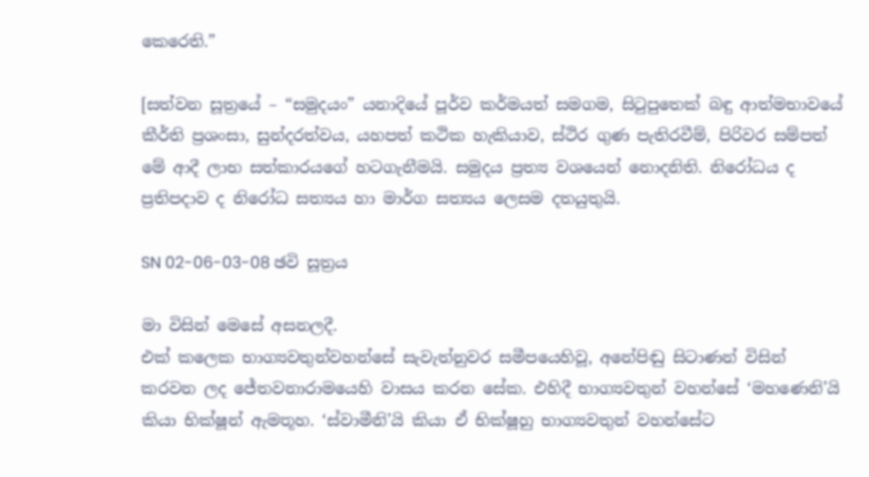කෙරෙති.”

[සත්වන සූත්‍රයේ – “සමුදයං” යනාදියේ පූර්ව කර්මයත් සමගම, සිටුපුතෙක් බඳු ආත්මභාවයේ කීර්ති ප්‍රශංසා, සුන්දරත්වය, යහපත් කථික හැකියාව, ස්ථිර ගුණ පැතිරවීම්, පිරිවර සම්පත් මේ ආදී ලාභ සත්කාරයගේ හටගැනීමයි. සමුදය ප්‍රත්‍ය වශයෙන් නොදනිති. නිරෝධය ද ප්‍රතිපදාව ද නිරෝධ සත්‍යය හා මාර්ග සත්‍යය ලෙසම දතයුතුයි.

SN 02-06-03-08 ඡවි සූත්‍රය

මා විසින් මෙසේ අසනලදී.
එක් කලෙක භාග්‍යවතුන්වහන්සේ සැවැත්නුවර සමීපයෙහිවූ, අනේපිඬු සිටාණන් විසින් කරවන ලද ජේතවනාරාමයෙහි වාසය කරන සේක. එහිදී භාග්‍යවතුන් වහන්සේ ‘මහණෙනි’යි කියා භික්ෂූන් ඇමතූහ. ‘ස්වාමීනි’යි කියා ඒ භික්ෂූහු භාග්‍යවතුන් වහන්සේට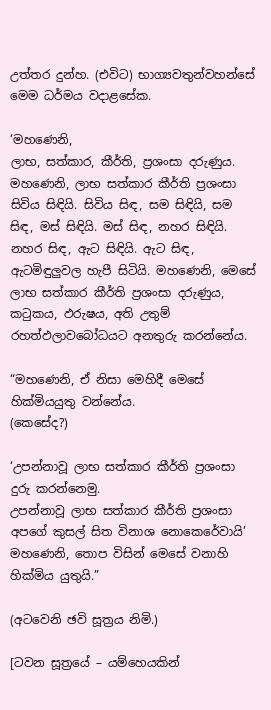උත්තර දුන්හ. (එවිට) භාග්‍යවතුන්වහන්සේ මෙම ධර්මය වදාළසේක.

‘මහණෙනි,
ලාභ, සත්කාර, කීර්ති, ප්‍රශංසා දරුණුය. මහණෙනි, ලාභ සත්කාර කීර්ති ප්‍රශංසා සිවිය සිඳියි. සිවිය සිඳ, සම සිඳියි, සම සිඳ, මස් සිඳියි. මස් සිඳ, නහර සිඳියි. නහර සිඳ, ඇට සිඳියි. ඇට සිඳ, ඇටමිඳුලුවල හැපී සිටියි. මහණෙනි, මෙසේ ලාභ සත්කාර කීර්ති ප්‍රශංසා දරුණුය, කටුකය, ඵරුෂය, අති උතුම් රහත්ඵලාවබෝධයට අනතුරු කරන්නේය.

“මහණෙනි, ඒ නිසා මෙහිදී මෙසේ හික්මියයුතු වන්නේය.
(කෙසේද?)

‘උපන්නාවූ ලාභ සත්කාර කීර්ති ප්‍රශංසා දුරු කරන්නෙමු.
උපන්නාවූ ලාභ සත්කාර කීර්ති ප්‍රශංසා අපගේ කුසල් සිත විනාශ නොකෙරේවායි’
මහණෙනි, තොප විසින් මෙසේ වනාහි හික්මිය යුතුයි.”

(අටවෙනි ඡවි සූත්‍රය නිමි.)

[ටවන සූත්‍රයේ – යම්හෙයකින්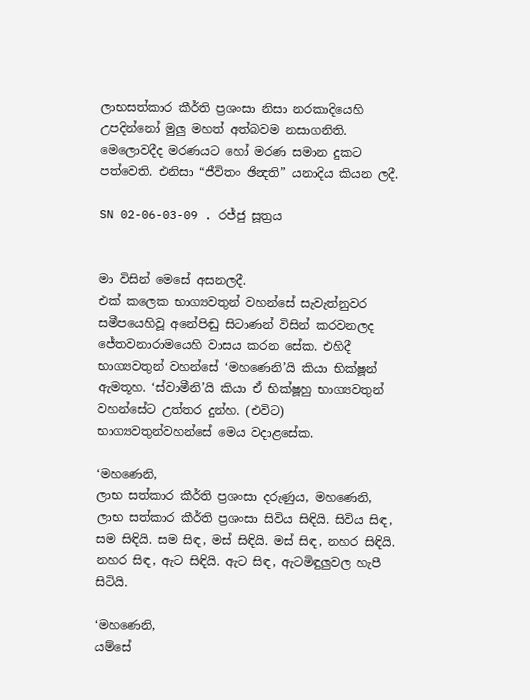ලාභසත්කාර කීර්ති ප්‍රශංසා නිසා නරකාදියෙහි උපදින්නෝ මුලු මහත් අත්බවම නසාගනිති. මෙලොවදීද මරණයට හෝ මරණ සමාන දුකට පත්වෙති. එනිසා “ජීවිතං ඡින්‍දති” යනාදිය කියන ලදී.

SN 02-06-03-09 . රජ්ජු සූත්‍රය


මා විසින් මෙසේ අසනලදී.
එක් කලෙක භාග්‍යවතුන් වහන්සේ සැවැත්නුවර සමීපයෙහිවූ අනේපිඬු සිටාණන් විසින් කරවනලද ජේතවනාරාමයෙහි වාසය කරන සේක. එහිදී භාග්‍යවතුන් වහන්සේ ‘මහණෙනි’යි කියා භික්ෂූන් ඇමතූහ. ‘ස්වාමීනි’යි කියා ඒ භික්ෂූහු භාග්‍යවතුන් වහන්සේට උත්තර දුන්හ. (එවිට) භාග්‍යවතුන්වහන්සේ මෙය වදාළසේක.

‘මහණෙනි,
ලාභ සත්කාර කීර්ති ප්‍රශංසා දරුණුය, මහණෙනි, ලාභ සත්කාර කීර්ති ප්‍රශංසා සිවිය සිඳියි. සිවිය සිඳ, සම සිඳියි. සම සිඳ, මස් සිඳියි. මස් සිඳ, නහර සිඳියි. නහර සිඳ, ඇට සිඳියි. ඇට සිඳ, ඇටමිඳුලුවල හැපී සිටියි.

‘මහණෙනි,
යම්සේ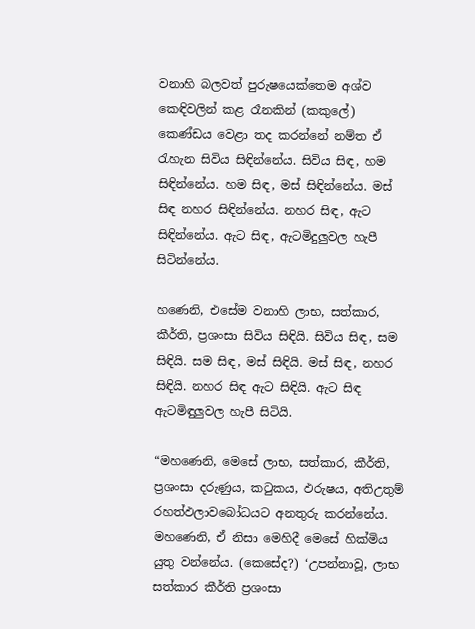වනාහි බලවත් පුරුෂයෙක්තෙම අශ්ව කෙඳිවලින් කළ රෑනකින් (කකුලේ) කෙණ්ඩය වෙළා තද කරන්නේ නම්ත ඒ රැහැන සිවිය සිඳින්නේය. සිවිය සිඳ, හම සිඳින්නේය. හම සිඳ, මස් සිඳින්නේය. මස් සිඳ නහර සිඳින්නේය. නහර සිඳ, ඇට සිඳින්නේය. ඇට සිඳ, ඇටමිදුලුවල හැපී සිටින්නේය.

හණෙනි, එසේම වනාහි ලාභ, සත්කාර, කීර්ති, ප්‍රශංසා සිවිය සිඳියි. සිවිය සිඳ, සම සිඳියි. සම සිඳ, මස් සිඳියි. මස් සිඳ, නහර සිඳියි. නහර සිඳ ඇට සිඳියි. ඇට සිඳ ඇටමිඳුලුවල හැපී සිටියි.

“මහණෙනි, මෙසේ ලාභ, සත්කාර, කීර්ති, ප්‍රශංසා දරුණුය, කටුකය, ඵරුෂය, අතිඋතුම් රහත්ඵලාවබෝධයට අනතුරු කරන්නේය. මහණෙනි, ඒ නිසා මෙහිදී මෙසේ හික්මිය යුතු වන්නේය. (කෙසේද?) ‘උපන්නාවූ, ලාභ සත්කාර කීර්ති ප්‍රශංසා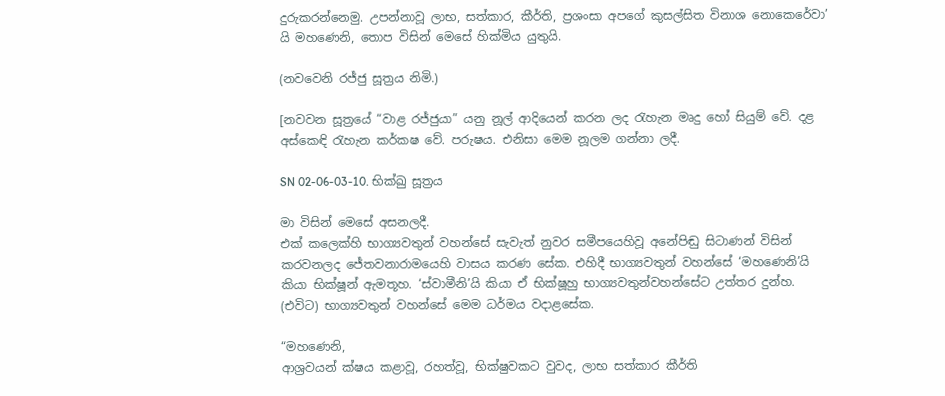දුරුකරන්නෙමු. උපන්නාවූ ලාභ, සත්කාර, කීර්ති, ප්‍රශංසා අපගේ කුසල්සිත විනාශ නොකෙරේවා’ යි මහණෙනි, තොප විසින් මෙසේ හික්මිය යුතුයි.

(නවවෙනි රජ්ජු සූත්‍රය නිමි.)

[නවවන සූත්‍රයේ “වාළ රජ්ජුයා” යනු නූල් ආදියෙන් කරන ලද රැහැන මෘදු හෝ සියුම් වේ. දළ අස්කෙඳි රැහැන කර්කෂ වේ. පරුෂය. එනිසා මෙම නූලම ගන්නා ලදී.

SN 02-06-03-10. භික්ඛු සූත්‍රය

මා විසින් මෙසේ අසනලදී.
එක් කලෙක්හි භාග්‍යවතුන් වහන්සේ සැවැත් නුවර සමීපයෙහිවූ අනේපිඬු සිටාණන් විසින් කරවනලද ජේතවනාරාමයෙහි වාසය කරණ සේක. එහිදී භාග්‍යවතුන් වහන්සේ ‘මහණෙනි’යි කියා භික්ෂූන් ඇමතූහ. ‘ස්වාමීනි’යි කියා ඒ භික්ෂූහු භාග්‍යවතුන්වහන්සේට උත්තර දුන්හ. (එවිට) භාග්‍යවතුන් වහන්සේ මෙම ධර්මය වදාළසේක.

“මහණෙනි,
ආශ්‍රවයන් ක්ෂය කළාවූ, රහත්වූ, භික්ෂුවකට වුවද, ලාභ සත්කාර කීර්ති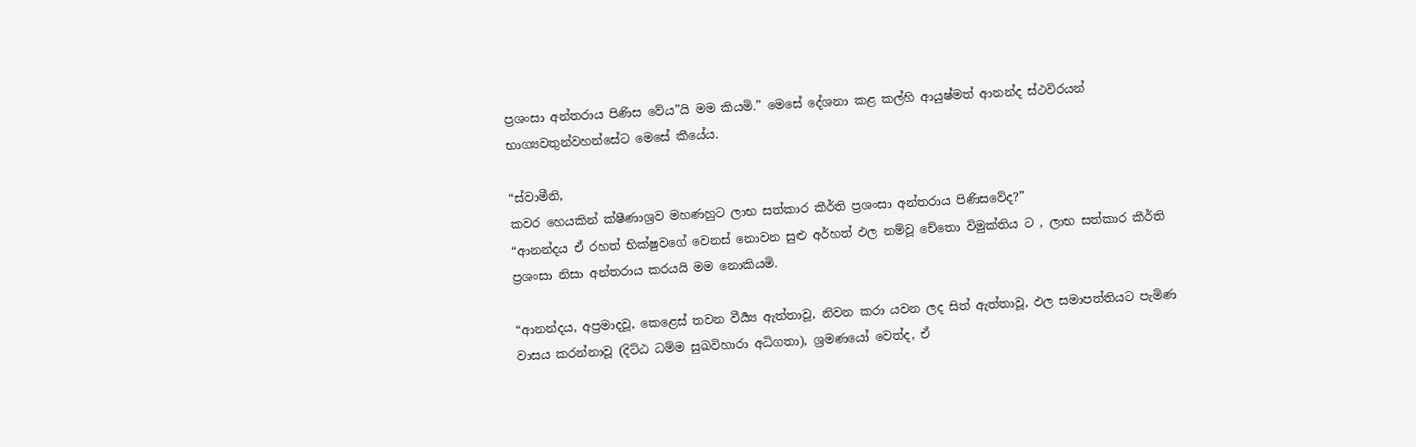ප්‍රශංසා අන්තරාය පිණිස වේය”යි මම කියමි.” මෙසේ දේශනා කළ කල්හි ආයුෂ්මත් ආනන්ද ස්ථවිරයන් භාග්‍යවතුන්වහන්සේට මෙසේ කීයේය.

“ස්වාමීනි,
කවර හෙයකින් ක්ෂීණාශ්‍රව මහණහුට ලාභ සත්කාර කීර්ති ප්‍රශංසා අන්තරාය පිණිසවේද?”
“ආනන්දය ඒ රහත් භික්ෂුවගේ වෙනස් නොවන සුළු අර්හත් ඵල නම්වූ චේතො විමුක්තිය ට , ලාභ සත්කාර කීර්ති ප්‍රශංසා නිසා අන්තරාය කරයයි මම නොකියමි.

“ආනන්දය, අප්‍රමාදවූ, කෙළෙස් තවන වීර්‍ය්‍ය ඇත්තාවූ, නිවන කරා යවන ලද සිත් ඇත්තාවූ, ඵල සමාපත්තියට පැමිණ වාසය කරන්නාවූ (දිට්ඨ ධම්ම සුඛවිහාරා අධිගතා), ශ්‍රමණයෝ වෙත්ද, ඒ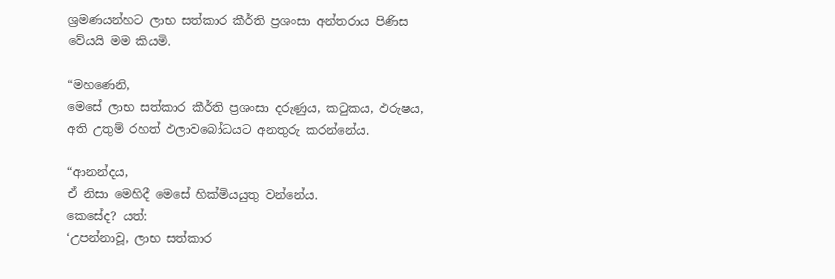ශ්‍රමණයන්හට ලාභ සත්කාර කීර්ති ප්‍රශංසා අන්තරාය පිණිස වේයයි මම කියමි.

“මහණෙනි,
මෙසේ ලාභ සත්කාර කීර්ති ප්‍රශංසා දරුණුය, කටුකය, ඵරුෂය, අති උතුම් රහත් ඵලාවබෝධයට අනතුරු කරන්නේය.

“ආනන්දය,
ඒ නිසා මෙහිදී මෙසේ හික්මියයුතු වන්නේය.
කෙසේද? යත්:
‘උපන්නාවූ, ලාභ සත්කාර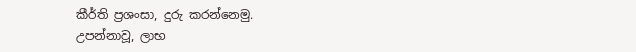කීර්ති ප්‍රශංසා, දුරු කරන්නෙමු.
උපන්නාවූ, ලාභ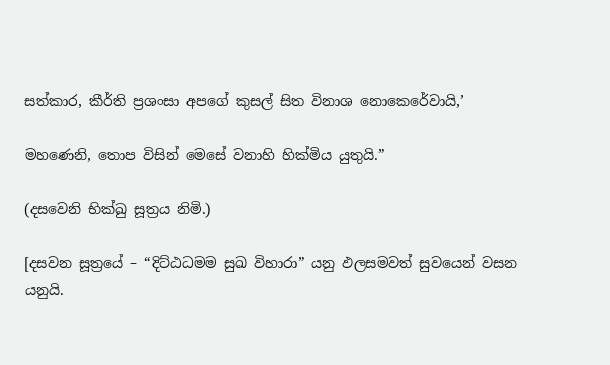සත්කාර, කීර්ති ප්‍රශංසා අපගේ කුසල් සිත විනාශ නොකෙරේවායි,’

මහණෙනි, තොප විසින් මෙසේ වනාහි හික්මිය යුතුයි.”

(දසවෙනි භික්ඛු සූත්‍රය නිමි.)

[දසවන සූත්‍රයේ – “දිට්ඨධමම සුඛ විහාරා” යනු ඵලසමවත් සුවයෙන් වසන යනුයි.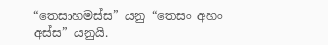“තෙසාහමස්ස” යනු “තෙසං අහං අස්ස” යනුයි.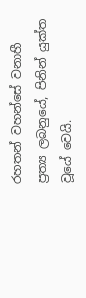රහතන් වහන්සේ වනාහී ප්‍රත්‍ය ලබනුයේ, පිනින් යුක්ත වූයේ වෙයි.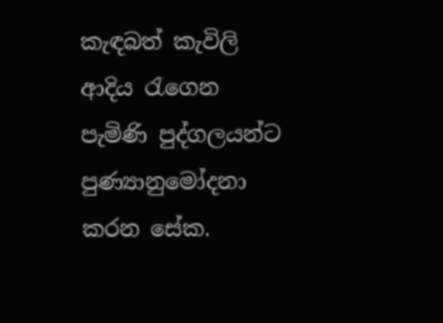කැඳබත් කැවිලි ආදිය රැගෙන පැමිණි පුද්ගලයන්ට පුණ්‍යානුමෝදනා කරන සේක.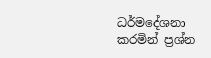ධර්මදේශනා කරමින් ප්‍රශ්න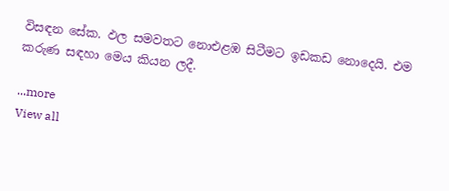විසඳන සේක. ඵල සමවතට නොඑළඹ සිටීමට ඉඩකඩ නොදෙයි. එම කරුණ සඳහා මෙය කියන ලදී.

...more
View all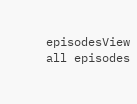episodesView all episodes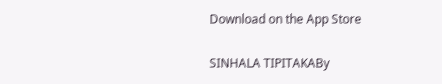Download on the App Store

SINHALA TIPITAKABy